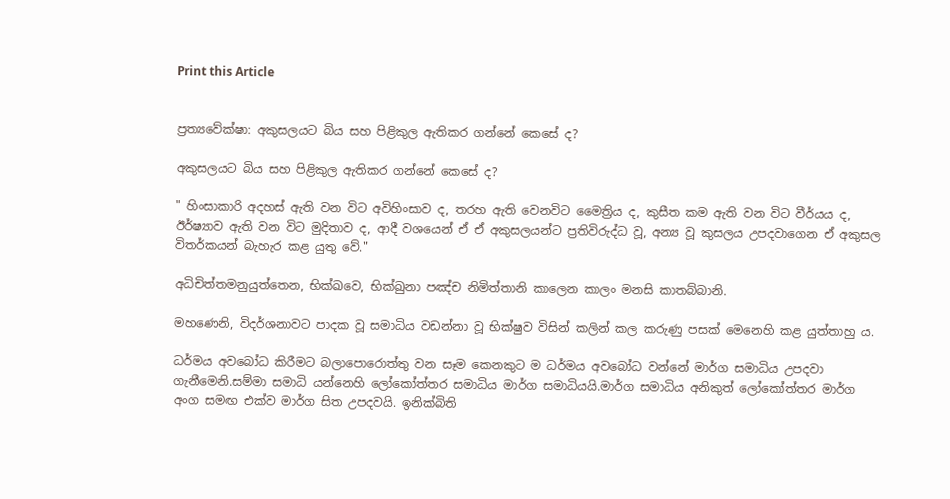Print this Article


ප්‍රත්‍යවේක්ෂා: අකුසලයට බිය සහ පිළිකුල ඇතිකර ගන්නේ කෙසේ ද?

අකුසලයට බිය සහ පිළිකුල ඇතිකර ගන්නේ කෙසේ ද?

" හිංසාකාරි අදහස් ඇති වන විට අවිහිංසාව ද, තරහ ඇති වෙනවිට මෛත්‍රිය ද, කුසීත කම ඇති වන විට වීර්යය ද, ඊර්ෂ්‍යාව ඇති වන විට මුදිතාව ද, ආදී වශයෙන් ඒ ඒ අකුසලයන්ට ප්‍රතිවිරුද්ධ වූ, අන්‍ය වූ කුසලය උපදවාගෙන ඒ අකුසල විතර්කයන් බැහැර කළ යුතු වේ."

අධිචිත්තමනුයුත්තෙන, භික්ඛවෙ, භික්ඛුනා පඤ්ච නිමිත්තානි කාලෙන කාලං මනසි කාතබ්බානි.

මහණෙනි, විදර්ශනාවට පාදක වූ සමාධිය වඩන්නා වූ භික්ෂුව විසින් කලින් කල කරුණු පසක් මෙනෙහි කළ යුත්තාහු ය.

ධර්මය අවබෝධ කිරීමට බලාපොරොත්තු වන සෑම කෙනකුට ම ධර්මය අවබෝධ වන්නේ මාර්ග සමාධිය උපදවා ගැනීමෙනි.සම්මා සමාධි යන්නෙහි ලෝකෝත්තර සමාධිය මාර්ග සමාධියයි.මාර්ග සමාධිය අනිකුත් ලෝකෝත්තර මාර්ග අංග සමඟ එක්ව මාර්ග සිත උපදවයි. ඉනික්බිති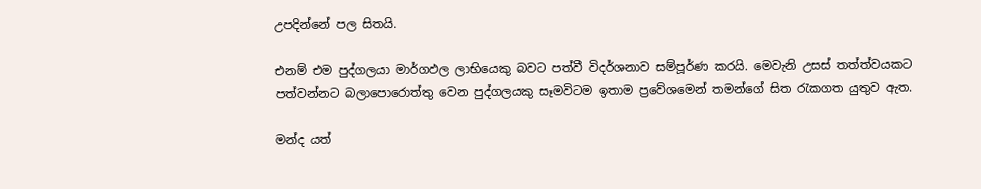උපදින්නේ පල සිතයි.

එනම් එම පුද්ගලයා මාර්ගඵල ලාභියෙකු බවට පත්වී විදර්ශනාව සම්පූර්ණ කරයි. මෙවැනි උසස් තත්ත්වයකට පත්වන්නට බලාපොරොත්තු වෙන පුද්ගලයකු සෑමවිටම ඉතාම ප්‍රවේශමෙන් තමන්ගේ සිත රැකගත යුතුව ඇත.

මන්ද යත්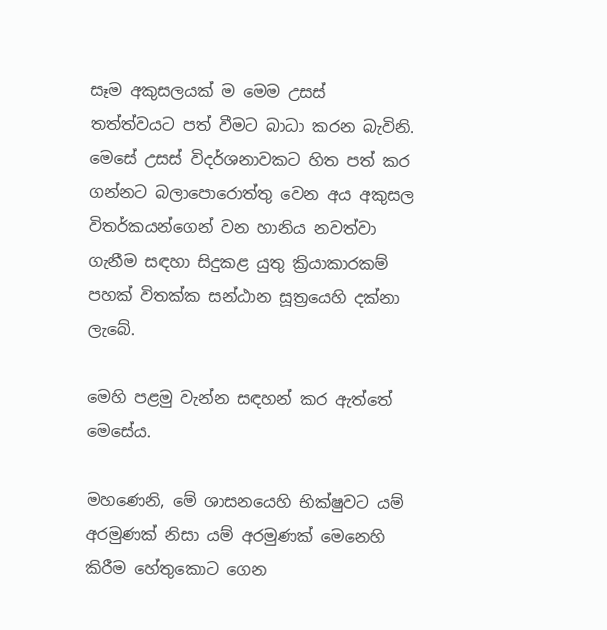සෑම අකුසලයක් ම මෙම උසස් තත්ත්වයට පත් වීමට බාධා කරන බැවිනි. මෙසේ උසස් විදර්ශනාවකට හිත පත් කර ගන්නට බලාපොරොත්තු වෙන අය අකුසල විතර්කයන්ගෙන් වන හානිය නවත්වා ගැනීම සඳහා සිදුකළ යුතු ක්‍රියාකාරකම් පහක් විතක්ක සන්ඨාන සූත්‍රයෙහි දක්නා ලැබේ.

මෙහි පළමු වැන්න සඳහන් කර ඇත්තේ මෙසේය.

මහණෙනි, මේ ශාසනයෙහි භික්ෂුවට යම් අරමුණක් නිසා යම් අරමුණක් මෙනෙහි කිරීම හේතුකොට ගෙන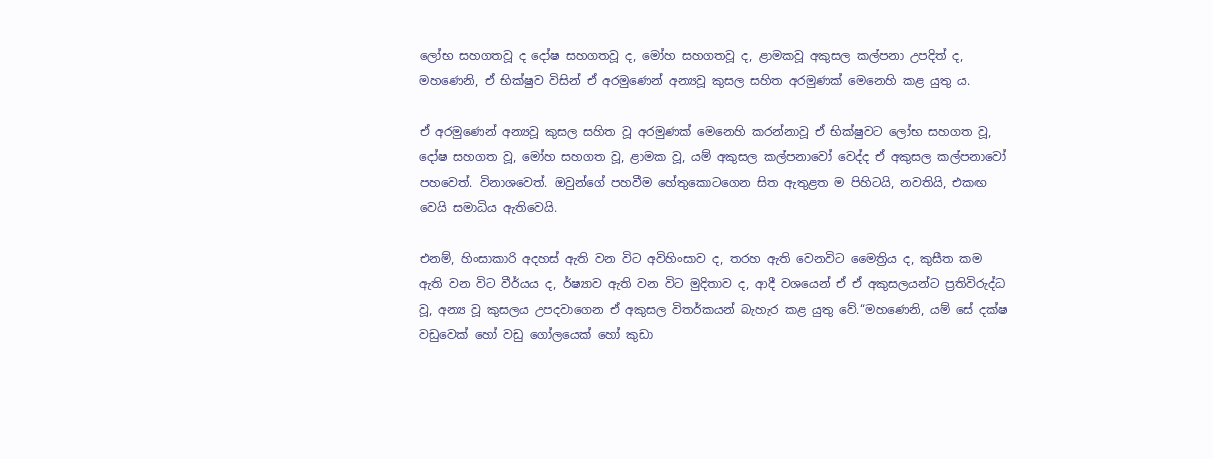ලෝභ සහගතවූ ද දෝෂ සහගතවූ ද, මෝහ සහගතවූ ද, ළාමකවූ අකුසල කල්පනා උපදිත් ද, මහණෙනි, ඒ භික්ෂුව විසින් ඒ අරමුණෙන් අන්‍යවූ කුසල සහිත අරමුණක් මෙනෙහි කළ යුතු ය.

ඒ අරමුණෙන් අන්‍යවූ කුසල සහිත වූ අරමුණක් මෙනෙහි කරන්නාවූ ඒ භික්ෂුවට ලෝභ සහගත වූ, දෝෂ සහගත වූ, මෝහ සහගත වූ, ළාමක වූ, යම් අකුසල කල්පනාවෝ වෙද්ද ඒ අකුසල කල්පනාවෝ පහවෙත්. විනාශවෙත්. ඔවුන්ගේ පහවීම හේතුකොටගෙන සිත ඇතුළත ම පිහිටයි, නවතියි, එකඟ වෙයි සමාධිය ඇතිවෙයි.

එනම්, හිංසාකාරි අදහස් ඇති වන විට අවිහිංසාව ද, තරහ ඇති වෙනවිට මෛත්‍රිය ද, කුසීත කම ඇති වන විට වීර්යය ද, ර්ෂ්‍යාව ඇති වන විට මුදිතාව ද, ආදී වශයෙන් ඒ ඒ අකුසලයන්ට ප්‍රතිවිරුද්ධ වූ, අන්‍ය වූ කුසලය උපදවාගෙන ඒ අකුසල විතර්කයන් බැහැර කළ යුතු වේ.“මහණෙනි, යම් සේ දක්ෂ වඩුවෙක් හෝ වඩු ගෝලයෙක් හෝ කුඩා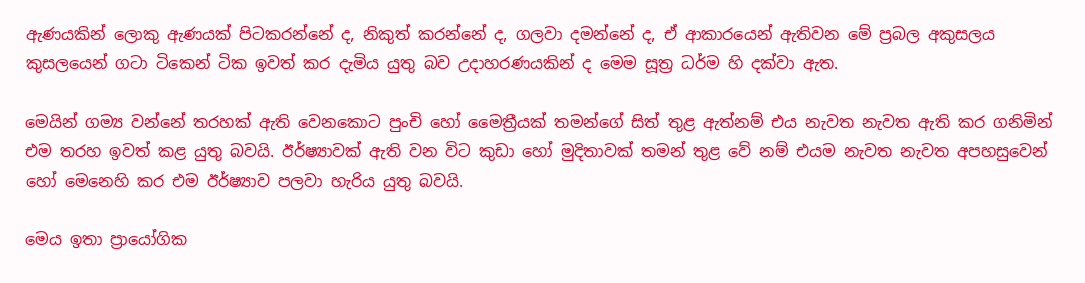ඇණයකින් ලොකු ඇණයක් පිටකරන්නේ ද, නිකුත් කරන්නේ ද, ගලවා දමන්නේ ද, ඒ ආකාරයෙන් ඇතිවන මේ ප්‍රබල අකුසලය කුසලයෙන් ගටා ටිකෙන් ටික ඉවත් කර දැමිය යුතු බව උදාහරණයකින් ද මෙම සූත්‍ර ධර්ම හි දක්වා ඇත.

මෙයින් ගම්‍ය වන්නේ තරහක් ඇති වෙනකොට පුංචි හෝ මෛත්‍රීයක් තමන්ගේ සිත් තුළ ඇත්නම් එය නැවත නැවත ඇති කර ගනිමින් එම තරහ ඉවත් කළ යුතු බවයි. ඊර්ෂ්‍යාවක් ඇති වන විට කුඩා හෝ මුදිතාවක් තමන් තුළ වේ නම් එයම නැවත නැවත අපහසුවෙන් හෝ මෙනෙහි කර එම ඊර්ෂ්‍යාව පලවා හැරිය යුතු බවයි.

මෙය ඉතා ප්‍රායෝගික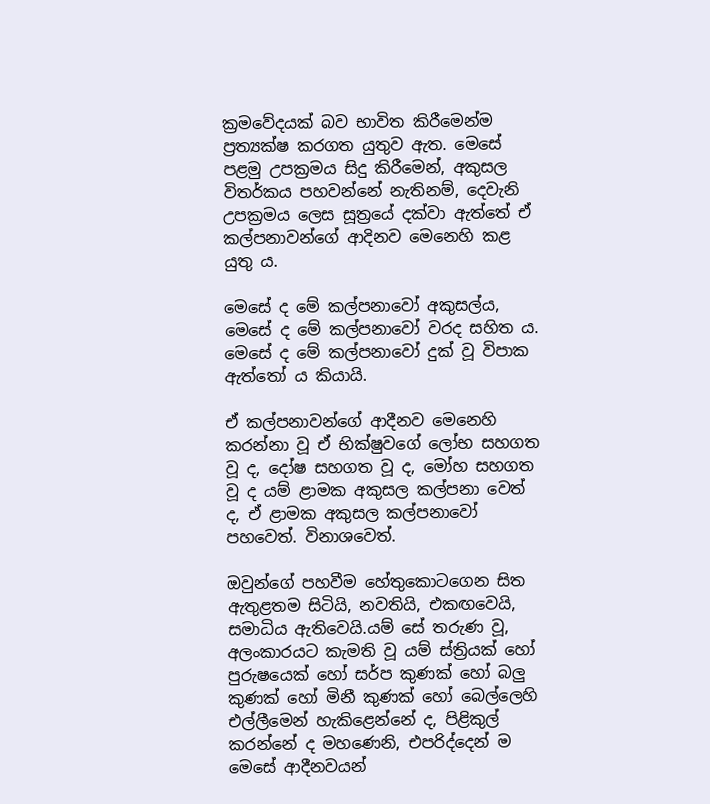ක්‍රමවේදයක් බව භාවිත කිරීමෙන්ම ප්‍රත්‍යක්ෂ කරගත යුතුව ඇත. මෙසේ පළමු උපක්‍රමය සිදු කිරීමෙන්, අකුසල විතර්කය පහවන්නේ නැතිනම්, දෙවැනි උපක්‍රමය ලෙස සූත්‍රයේ දක්වා ඇත්තේ ඒ කල්පනාවන්ගේ ආදිනව මෙනෙහි කළ යුතු ය.

මෙසේ ද මේ කල්පනාවෝ අකුසල්ය, මෙසේ ද මේ කල්පනාවෝ වරද සහිත ය. මෙසේ ද මේ කල්පනාවෝ දුක් වූ විපාක ඇත්තෝ ය කියායි.

ඒ කල්පනාවන්ගේ ආදීනව මෙනෙහි කරන්නා වූ ඒ භික්ෂුවගේ ලෝභ සහගත වූ ද, දෝෂ සහගත වූ ද, මෝහ සහගත වූ ද යම් ළාමක අකුසල කල්පනා වෙත් ද, ඒ ළාමක අකුසල කල්පනාවෝ පහවෙත්. විනාශවෙත්.

ඔවුන්ගේ පහවීම හේතුකොටගෙන සිත ඇතුළතම සිටියි, නවතියි, එකඟවෙයි, සමාධිය ඇතිවෙයි.යම් සේ තරුණ වූ, අලංකාරයට කැමති වූ යම් ස්ත්‍රියක් හෝ පුරුෂයෙක් හෝ සර්ප කුණක් හෝ බලු කුණක් හෝ මිනී කුණක් හෝ බෙල්ලෙහි එල්ලීමෙන් හැකිළෙන්නේ ද, පිළිකුල් කරන්නේ ද මහණෙනි, එපරිද්දෙන් ම මෙසේ ආදීනවයන්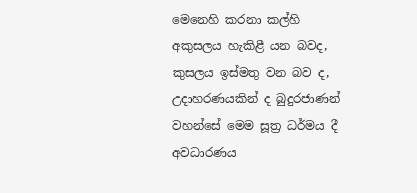මෙනෙහි කරනා කල්හි අකුසලය හැකිළී යන බවද, කුසලය ඉස්මතු වන බව ද, උදාහරණයකින් ද බුදුරජාණන් වහන්සේ මෙම සූත්‍ර ධර්මය දී අවධාරණය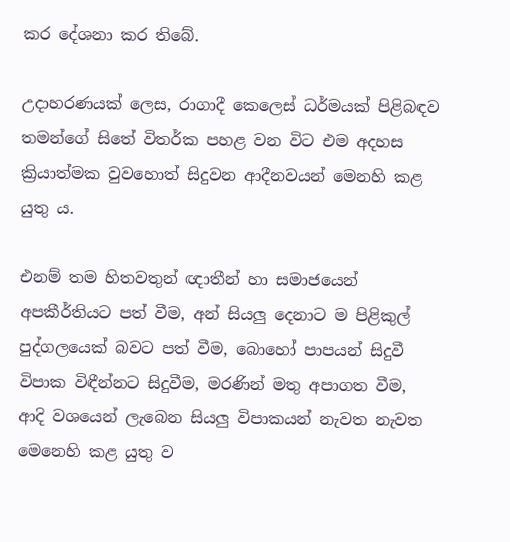කර දේශනා කර තිබේ.

උදාහරණයක් ලෙස, රාගාදී කෙලෙස් ධර්මයක් පිළිබඳව තමන්ගේ සිතේ විතර්ක පහළ වන විට එම අදහස ක්‍රියාත්මක වුවහොත් සිදුවන ආදීනවයන් මෙනහි කළ යුතු ය.

එනම් තම හිතවතුන් ඥාතීන් හා සමාජයෙන් අපකීර්තියට පත් වීම, අන් සියලු දෙනාට ම පිළිකුල් පුද්ගලයෙක් බවට පත් වීම, බොහෝ පාපයන් සිදුවී විපාක විඳීන්නට සිදුවීම, මරණින් මතු අපාගත වීම, ආදි වශයෙන් ලැබෙන සියලු විපාකයන් නැවත නැවත මෙනෙහි කළ යුතු ව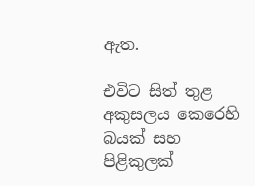ඇත.

එවිට සිත් තුළ අකුසලය කෙරෙහි බයක් සහ පිළිකුලක්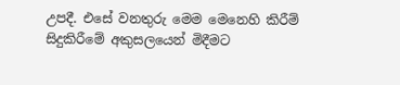උපදී. එසේ වනතුරු මෙම මෙනෙහි කිරීම් සිදුකිරීමේ අකුසලයෙන් මිදීමට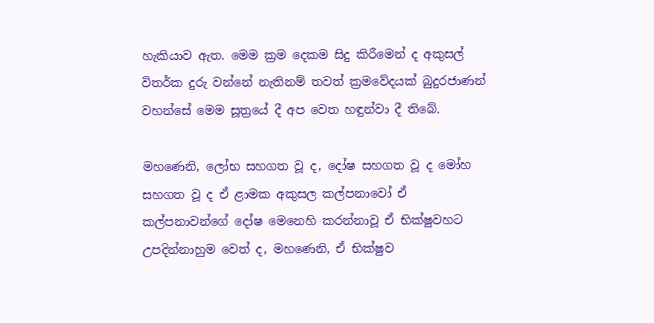හැකියාව ඇත. මෙම ක්‍රම දෙකම සිදු කිරීමෙන් ද අකුසල් විතර්ක දුරු වන්නේ නැතිනම් තවත් ක්‍රමවේදයක් බුදුරජාණන් වහන්සේ මෙම සූත්‍රයේ දී අප වෙත හඳුන්වා දී තිබේ.

මහණෙනි, ලෝභ සහගත වූ ද, දෝෂ සහගත වූ ද මෝහ සහගත වූ ද ඒ ළාමක අකුසල කල්පනාවෝ ඒ කල්පනාවන්ගේ දෝෂ මෙනෙහි කරන්නාවූ ඒ භික්ෂුවහට උපදින්නාහුම වෙත් ද, මහණෙනි, ඒ භික්ෂුව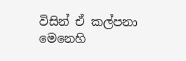විසින් ඒ කල්පනා මෙනෙහි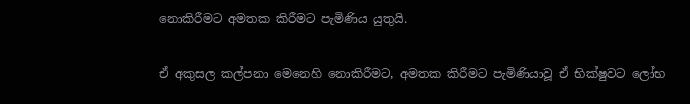නොකිරීමට අමතක කිරීමට පැමිණිය යුතුයි.

ඒ අකුසල කල්පනා මෙනෙහි නොකිරීමට, අමතක කිරීමට පැමිණියාවූ ඒ භික්ෂුවට ලෝභ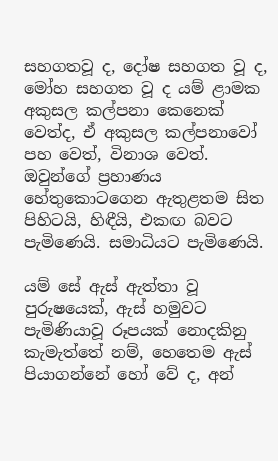සහගතවූ ද, දෝෂ සහගත වූ ද, මෝහ සහගත වූ ද යම් ළාමක අකුසල කල්පනා කෙනෙක් වෙත්ද, ඒ අකුසල කල්පනාවෝ පහ වෙත්, විනාශ වෙත්. ඔවුන්ගේ ප්‍රහාණය හේතුකොටගෙන ඇතුළතම සිත පිහිටයි, හිඳීයි, එකඟ බවට පැමිණෙයි. සමාධියට පැමිණෙයි.

යම් සේ ඇස් ඇත්තා වූ පුරුෂයෙක්, ඇස් හමුවට පැමිණියාවූ රූපයක් නොදකිනු කැමැත්තේ නම්, හෙතෙම ඇස් පියාගන්නේ හෝ වේ ද, අන්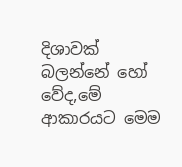දිශාවක් බලන්නේ හෝ වේද,මේ ආකාරයට මෙම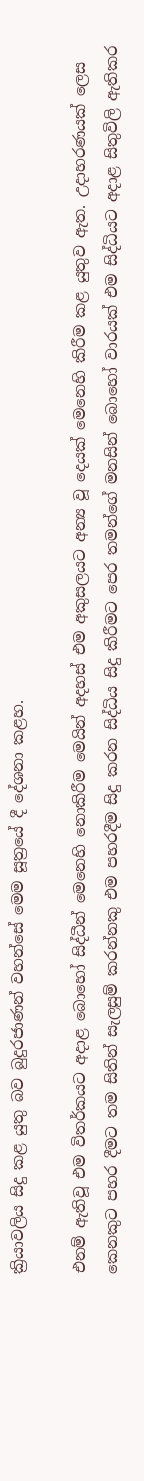ක්‍රියාවලිය සිදු කළ යුතු බව බුදුරජාණන් වහන්සේ මෙම සූත්‍රයේ දී දේශනා කළහ.

එනම් ඇතිවූ එම විතර්කයට අදාළ බොහෝ සිද්ධීන් මෙනෙහි නොකිරීම මෙයින් අදහස් එම අකුසලයට අන්‍ය වූ දෙයක් මෙනෙහි කිරීම කළ යුතුව ඇත. උදාහරණයක් ලෙස කෙනකුට පහර දීමට තම සිතින් සැලසුම් කරන්නකු එම පහරදීම සිදු කරන සිද්ධිය සිදු කිරීමට පෙර තමන්ගේ මනසින් බොහෝ වාරයක් එම සිද්ධියට අදාළ සිතුවිලි ඇතිකර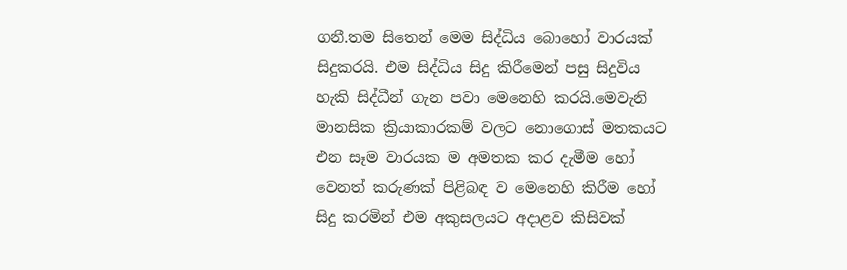ගනී.තම සිතෙන් මෙම සිද්ධිය බොහෝ වාරයක් සිදුකරයි. එම සිද්ධිය සිදු කිරීමෙන් පසු සිදුවිය හැකි සිද්ධීන් ගැන පවා මෙනෙහි කරයි.මෙවැනි මානසික ක්‍රියාකාරකම් වලට නොගොස් මතකයට එන සෑම වාරයක ම අමතක කර දැමීම හෝ වෙනත් කරුණක් පිළිබඳ ව මෙනෙහි කිරීම හෝ සිදු කරමින් එම අකුසලයට අදාළව කිසිවක්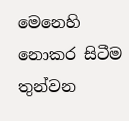මෙනෙහි නොකර සිටීම තුන්වන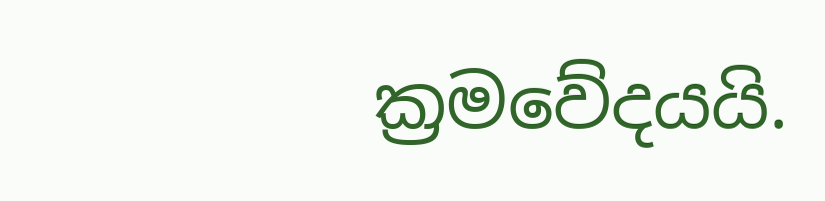ක්‍රමවේදයයි.